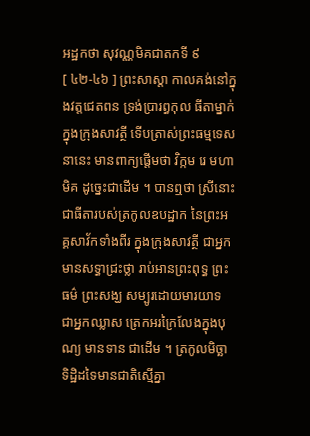អដ្ឋកថា សុវណ្ណមិគជាតកទី ៩
[ ៤២-៤៦ ] ព្រះសាស្តា កាលគង់នៅក្នុងវត្តជេតពន ទ្រង់ប្រារព្ធកុល ធីតាម្នាក់ក្នុងក្រុងសាវត្ថី ទើបត្រាស់ព្រះធម្មទេសនានេះ មានពាក្យផ្តើមថា វិក្កម រេ មហាមិគ ដូច្នេះជាដើម ។ បានឮថា ស្រីនោះជាធីតារបស់ត្រកូលឧបដ្ឋាក នៃព្រះអគ្គសាវ័កទាំងពីរ ក្នុងក្រុងសាវត្ថី ជាអ្នកមានសទ្ធាជ្រះថ្លា រាប់អានព្រះពុទ្ធ ព្រះធម៌ ព្រះសង្ឃ សម្បូរដោយមារយាទ ជាអ្នកឈ្លាស ត្រេកអរក្រៃលែងក្នុងបុណ្យ មានទាន ជាដើម ។ ត្រកូលមិច្ឆាទិដ្ឋិដទៃមានជាតិស្មើគ្នា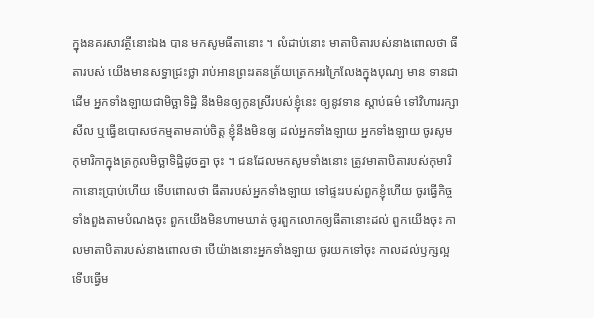ក្នុងនគរសាវត្ថីនោះឯង បាន មកសូមធីតានោះ ។ លំដាប់នោះ មាតាបិតារបស់នាងពោលថា ធីតារបស់ យើងមានសទ្ធាជ្រះថ្លា រាប់អានព្រះរតនត្រ័យត្រេកអរក្រៃលែងក្នុងបុណ្យ មាន ទានជាដើម អ្នកទាំងឡាយជាមិច្ឆាទិដ្ឋិ នឹងមិនឲ្យកូនស្រីរបស់ខ្ញុំនេះ ឲ្យនូវទាន ស្តាប់ធម៌ ទៅវិហាររក្សាសីល ឬធ្វើឧបោសថកម្មតាមគាប់ចិត្ត ខ្ញុំនឹងមិនឲ្យ ដល់អ្នកទាំងឡាយ អ្នកទាំងឡាយ ចូរសូមកុមារិកាក្នុងត្រកូលមិច្ឆាទិដ្ឋិដូចគ្នា ចុះ ។ ជនដែលមកសូមទាំងនោះ ត្រូវមាតាបិតារបស់កុមារិកានោះប្រាប់ហើយ ទើបពោលថា ធីតារបស់អ្នកទាំងឡាយ ទៅផ្ទះរបស់ពួកខ្ញុំហើយ ចូរធ្វើកិច្ច ទាំងពួងតាមបំណងចុះ ពួកយើងមិនហាមឃាត់ ចូរពួកលោកឲ្យធីតានោះដល់ ពួកយើងចុះ កាលមាតាបិតារបស់នាងពោលថា បើយ៉ាងនោះអ្នកទាំងឡាយ ចូរយកទៅចុះ កាលដល់ឫក្សល្អ ទើបធ្វើម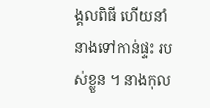ង្គលពិធី ហើយនាំនាងទៅកាន់ផ្ទះ របស់ខ្លួន ។ នាងកុល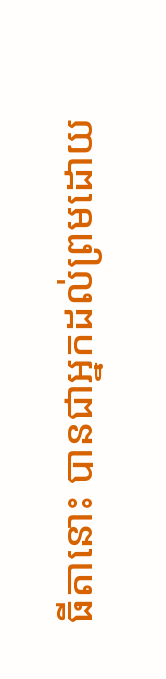ធីតានោះ បានជាអ្នកដល់ព្រមដោយ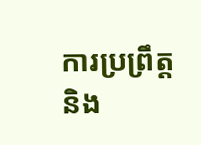ការប្រព្រឹត្ត និង